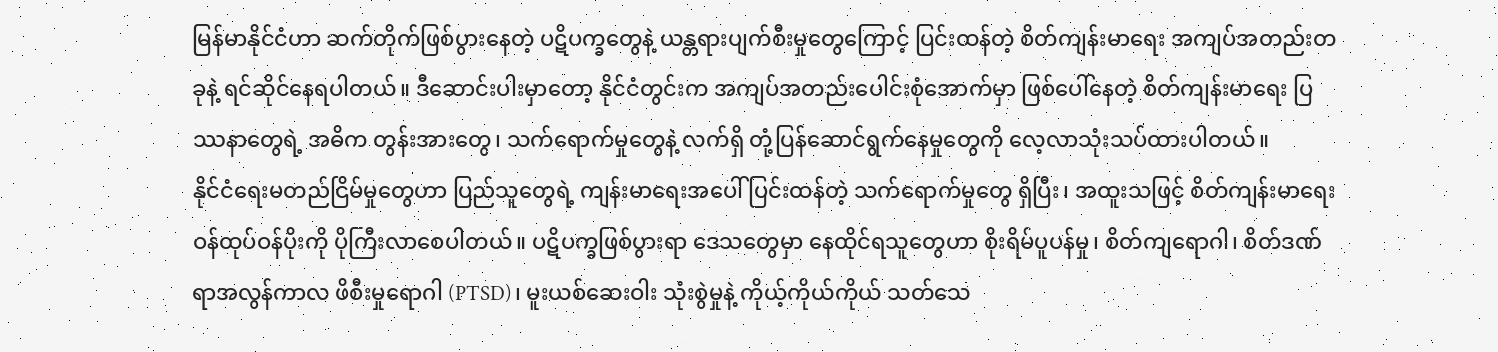မြန်မာနိုင်ငံဟာ ဆက်တိုက်ဖြစ်ပွားနေတဲ့ ပဋိပက္ခတွေနဲ့ ယန္တရားပျက်စီးမှုတွေကြောင့် ပြင်းထန်တဲ့ စိတ်ကျန်းမာရေး အကျပ်အတည်းတခုနဲ့ ရင်ဆိုင်နေရပါတယ်။ ဒီဆောင်းပါးမှာတော့ နိုင်ငံတွင်းက အကျပ်အတည်းပေါင်းစုံအောက်မှာ ဖြစ်ပေါ်နေတဲ့ စိတ်ကျန်းမာရေး ပြဿနာတွေရဲ့ အဓိက တွန်းအားတွေ၊ သက်ရောက်မှုတွေနဲ့ လက်ရှိ တုံ့ပြန်ဆောင်ရွက်နေမှုတွေကို လေ့လာသုံးသပ်ထားပါတယ်။
နိုင်ငံရေးမတည်ငြိမ်မှုတွေဟာ ပြည်သူတွေရဲ့ ကျန်းမာရေးအပေါ် ပြင်းထန်တဲ့ သက်ရောက်မှုတွေ ရှိပြီး၊ အထူးသဖြင့် စိတ်ကျန်းမာရေး ဝန်ထုပ်ဝန်ပိုးကို ပိုကြီးလာစေပါတယ်။ ပဋိပက္ခဖြစ်ပွားရာ ဒေသတွေမှာ နေထိုင်ရသူတွေဟာ စိုးရိမ်ပူပန်မှု၊ စိတ်ကျရောဂါ၊ စိတ်ဒဏ်ရာအလွန်ကာလ ဖိစီးမှုရောဂါ (PTSD)၊ မူးယစ်ဆေးဝါး သုံးစွဲမှုနဲ့ ကိုယ့်ကိုယ်ကိုယ် သတ်သေ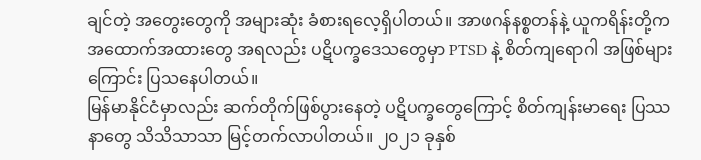ချင်တဲ့ အတွေးတွေကို အများဆုံး ခံစားရလေ့ရှိပါတယ်။ အာဖဂန်နစ္စတန်နဲ့ ယူကရိန်းတို့က အထောက်အထားတွေ အရလည်း ပဋိပက္ခဒေသတွေမှာ PTSD နဲ့ စိတ်ကျရောဂါ အဖြစ်များကြောင်း ပြသနေပါတယ်။
မြန်မာနိုင်ငံမှာလည်း ဆက်တိုက်ဖြစ်ပွားနေတဲ့ ပဋိပက္ခတွေကြောင့် စိတ်ကျန်းမာရေး ပြဿနာတွေ သိသိသာသာ မြင့်တက်လာပါတယ်။ ၂၀၂၁ ခုနှစ်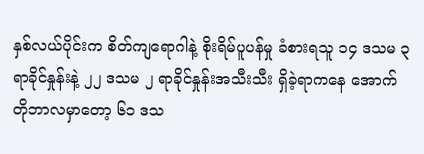နှစ်လယ်ပိုင်းက စိတ်ကျရောဂါနဲ့ စိုးရိမ်ပူပန်မှု ခံစားရသူ ၁၄ ဒသမ ၃ ရာခိုင်နှုန်းနဲ့ ၂၂ ဒသမ ၂ ရာခိုင်နှုန်းအသီးသီး ရှိခဲ့ရာကနေ အောက်တိုဘာလမှာတော့ ၆၁ ဒသ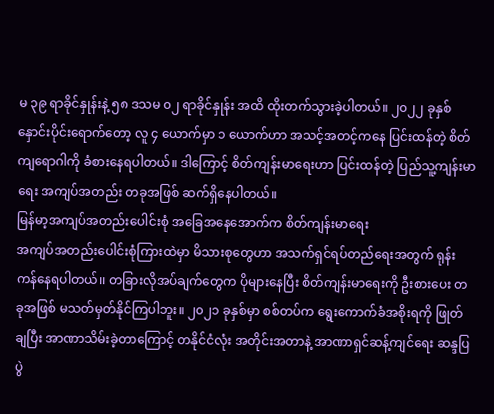မ ၃၉ ရာခိုင်နှုန်းနဲ့ ၅၈ ဒသမ ၀၂ ရာခိုင်နှုန်း အထိ ထိုးတက်သွားခဲ့ပါတယ်။ ၂၀၂၂ ခုနှစ် နှောင်းပိုင်းရောက်တော့ လူ ၄ ယောက်မှာ ၁ ယောက်ဟာ အသင့်အတင့်ကနေ ပြင်းထန်တဲ့ စိတ်ကျရောဂါကို ခံစားနေရပါတယ်။ ဒါကြောင့် စိတ်ကျန်းမာရေးဟာ ပြင်းထန်တဲ့ ပြည်သူ့ကျန်းမာရေး အကျပ်အတည်း တခုအဖြစ် ဆက်ရှိနေပါတယ်။
မြန်မာ့အကျပ်အတည်းပေါင်းစုံ အခြေအနေအောက်က စိတ်ကျန်းမာရေး
အကျပ်အတည်းပေါင်းစုံကြားထဲမှာ မိသားစုတွေဟာ အသက်ရှင်ရပ်တည်ရေးအတွက် ရုန်းကန်နေရပါတယ်၊၊ တခြားလိုအပ်ချက်တွေက ပိုများနေပြီး စိတ်ကျန်းမာရေးကို ဦးစားပေး တခုအဖြစ် မသတ်မှတ်နိုင်ကြပါဘူး။ ၂၀၂၁ ခုနှစ်မှာ စစ်တပ်က ရွေးကောက်ခံအစိုးရကို ဖြုတ်ချပြီး အာဏာသိမ်းခဲ့တာကြောင့် တနိုင်ငံလုံး အတိုင်းအတာနဲ့ အာဏာရှင်ဆန့်ကျင်ရေး ဆန္ဒပြပွဲ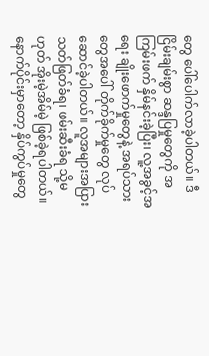တွေ ပေါ်ပေါက်လာခဲ့ပါတယ်။ ဒီငြိမ်းချမ်းစွာ ဆန္ဒပြမှုတွေကို အကြမ်းဖက် နှိမ်နင်းခဲ့ပြီး၊ လူ့အခွင့်အရေး ချိုးဖောက်မှုတွေနဲ့ အရပ်သားတွေအပေါ် တိုက်ခိုက်မှုတွေ လုပ်ဆောင်ခဲ့ပါတယ်။ လူအများအပြား သတ်ဖြတ်ခံရ၊ ဖမ်းဆီးခံရ သို့မဟုတ် အိုးမဲ့အိမ်မဲ့ ဖြစ်ခဲ့ရပါတယ်။ နောက်ပိုင်းမှာတော့ နှိပ်ကွပ်မှုတွေ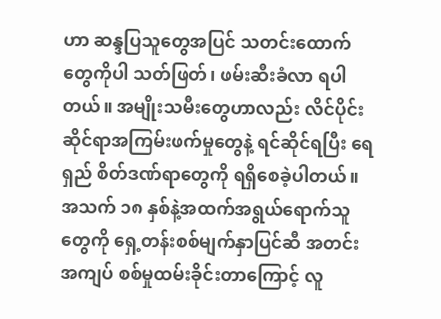ဟာ ဆန္ဒပြသူတွေအပြင် သတင်းထောက်တွေကိုပါ သတ်ဖြတ်၊ ဖမ်းဆီးခံလာ ရပါတယ်။ အမျိုးသမီးတွေဟာလည်း လိင်ပိုင်းဆိုင်ရာအကြမ်းဖက်မှုတွေနဲ့ ရင်ဆိုင်ရပြီး ရေရှည် စိတ်ဒဏ်ရာတွေကို ရရှိစေခဲ့ပါတယ်။ အသက် ၁၈ နှစ်နဲ့အထက်အရွယ်ရောက်သူတွေကို ရှေ့တန်းစစ်မျက်နှာပြင်ဆီ အတင်းအကျပ် စစ်မှုထမ်းခိုင်းတာကြောင့် လူ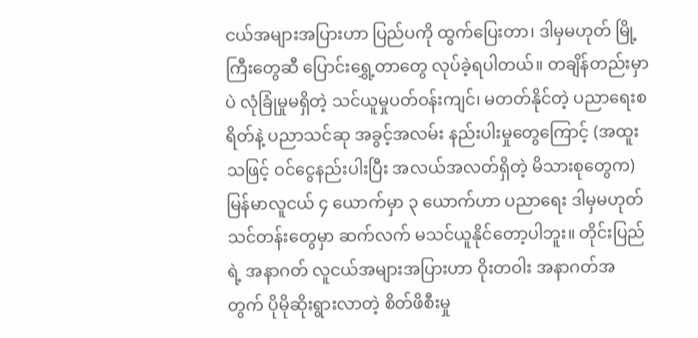ငယ်အများအပြားဟာ ပြည်ပကို ထွက်ပြေးတာ၊ ဒါမှမဟုတ် မြို့ကြီးတွေဆီ ပြောင်းရွှေ့တာတွေ လုပ်ခဲ့ရပါတယ်။ တချိန်တည်းမှာပဲ လုံခြုံမှုမရှိတဲ့ သင်ယူမှုပတ်ဝန်းကျင်၊ မတတ်နိုင်တဲ့ ပညာရေးစရိတ်နဲ့ ပညာသင်ဆု အခွင့်အလမ်း နည်းပါးမှုတွေကြောင့် (အထူးသဖြင့် ဝင်ငွေနည်းပါးပြီး အလယ်အလတ်ရှိတဲ့ မိသားစုတွေက) မြန်မာလူငယ် ၄ ယောက်မှာ ၃ ယောက်ဟာ ပညာရေး ဒါမှမဟုတ် သင်တန်းတွေမှာ ဆက်လက် မသင်ယူနိုင်တော့ပါဘူး။ တိုင်းပြည်ရဲ့ အနာဂတ် လူငယ်အများအပြားဟာ ဝိုးတဝါး အနာဂတ်အတွက် ပိုမိုဆိုးရွားလာတဲ့ စိတ်ဖိစီးမှု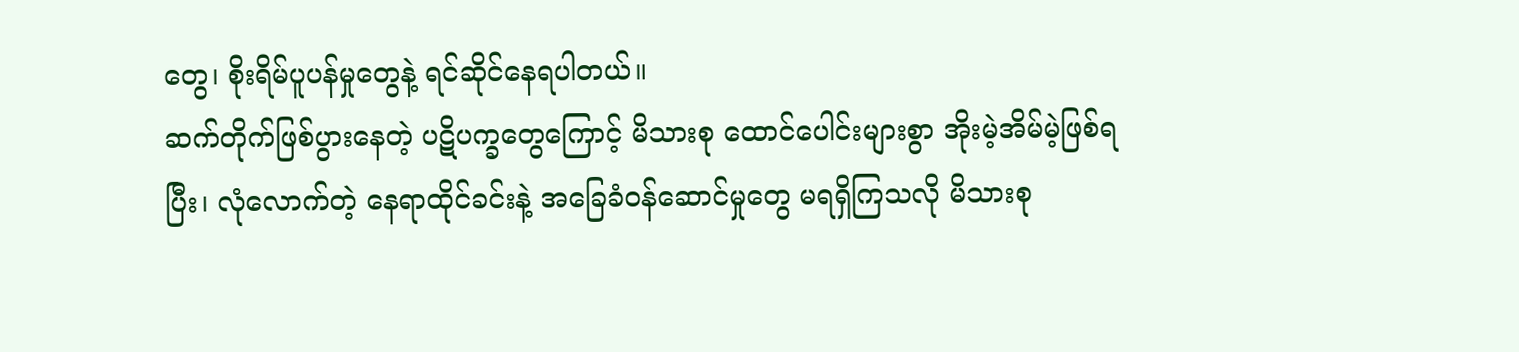တွေ၊ စိုးရိမ်ပူပန်မှုတွေနဲ့ ရင်ဆိုင်နေရပါတယ်။
ဆက်တိုက်ဖြစ်ပွားနေတဲ့ ပဋိပက္ခတွေကြောင့် မိသားစု ထောင်ပေါင်းများစွာ အိုးမဲ့အိမ်မဲ့ဖြစ်ရပြီး၊ လုံလောက်တဲ့ နေရာထိုင်ခင်းနဲ့ အခြေခံဝန်ဆောင်မှုတွေ မရရှိကြသလို မိသားစု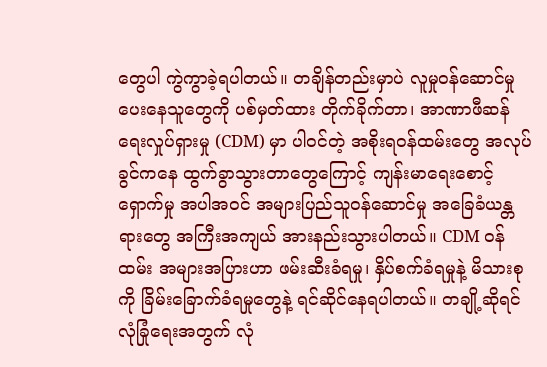တွေပါ ကွဲကွာခဲ့ရပါတယ်။ တချိန်တည်းမှာပဲ လူမှုဝန်ဆောင်မှု ပေးနေသူတွေကို ပစ်မှတ်ထား တိုက်ခိုက်တာ၊ အာဏာဖီဆန်ရေးလှုပ်ရှားမှု (CDM) မှာ ပါဝင်တဲ့ အစိုးရဝန်ထမ်းတွေ အလုပ်ခွင်ကနေ ထွက်ခွာသွားတာတွေကြောင့် ကျန်းမာရေးစောင့်ရှောက်မှု အပါအဝင် အများပြည်သူဝန်ဆောင်မှု အခြေခံယန္တရားတွေ အကြီးအကျယ် အားနည်းသွားပါတယ်။ CDM ဝန်ထမ်း အများအပြားဟာ ဖမ်းဆီးခံရမှု၊ နှိပ်စက်ခံရမှုနဲ့ မိသားစုကို ခြိမ်းခြောက်ခံရမှုတွေနဲ့ ရင်ဆိုင်နေရပါတယ်။ တချို့ဆိုရင် လုံခြုံရေးအတွက် လုံ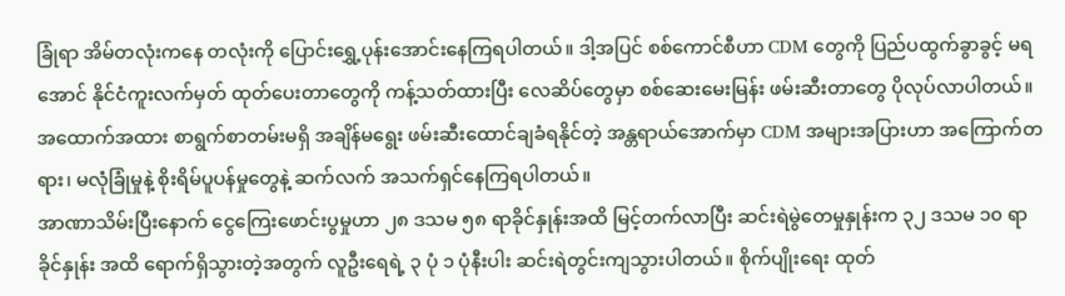ခြုံရာ အိမ်တလုံးကနေ တလုံးကို ပြောင်းရွှေ့ပုန်းအောင်းနေကြရပါတယ်။ ဒါ့အပြင် စစ်ကောင်စီဟာ CDM တွေကို ပြည်ပထွက်ခွာခွင့် မရအောင် နိုင်ငံကူးလက်မှတ် ထုတ်ပေးတာတွေကို ကန့်သတ်ထားပြီး လေဆိပ်တွေမှာ စစ်ဆေးမေးမြန်း ဖမ်းဆီးတာတွေ ပိုလုပ်လာပါတယ်။ အထောက်အထား စာရွက်စာတမ်းမရှိ အချိန်မရွေး ဖမ်းဆီးထောင်ချခံရနိုင်တဲ့ အန္တရာယ်အောက်မှာ CDM အများအပြားဟာ အကြောက်တရား၊ မလုံခြုံမှုနဲ့ စိုးရိမ်ပူပန်မှုတွေနဲ့ ဆက်လက် အသက်ရှင်နေကြရပါတယ်။
အာဏာသိမ်းပြီးနောက် ငွေကြေးဖောင်းပွမှုဟာ ၂၈ ဒသမ ၅၈ ရာခိုင်နှုန်းအထိ မြင့်တက်လာပြီး ဆင်းရဲမွဲတေမှုနှုန်းက ၃၂ ဒသမ ၁၀ ရာခိုင်နှုန်း အထိ ရောက်ရှိသွားတဲ့အတွက် လူဦးရေရဲ့ ၃ ပုံ ၁ ပုံနီးပါး ဆင်းရဲတွင်းကျသွားပါတယ်။ စိုက်ပျိုးရေး ထုတ်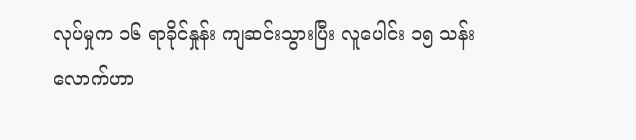လုပ်မှုက ၁၆ ရာခိုင်နှုန်း ကျဆင်းသွားပြီး လူပေါင်း ၁၅ သန်းလောက်ဟာ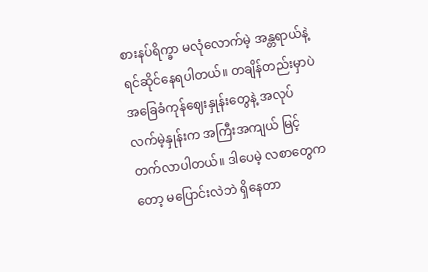စားနပ်ရိက္ခာ မလုံလောက်မဲ့ အန္တရာယ်နဲ့ ရင်ဆိုင်နေရပါတယ်။ တချိန်တည်းမှာပဲ အခြေခံကုန်ဈေးနှုန်းတွေနဲ့ အလုပ်လက်မဲ့နှုန်းက အကြီးအကျယ် မြင့်တက်လာပါတယ်။ ဒါပေမဲ့ လစာတွေကတော့ မပြောင်းလဲဘဲ ရှိနေတာ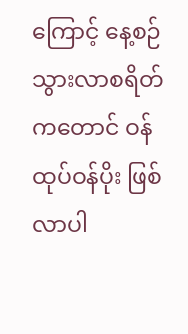ကြောင့် နေ့စဉ် သွားလာစရိတ်ကတောင် ဝန်ထုပ်ဝန်ပိုး ဖြစ်လာပါ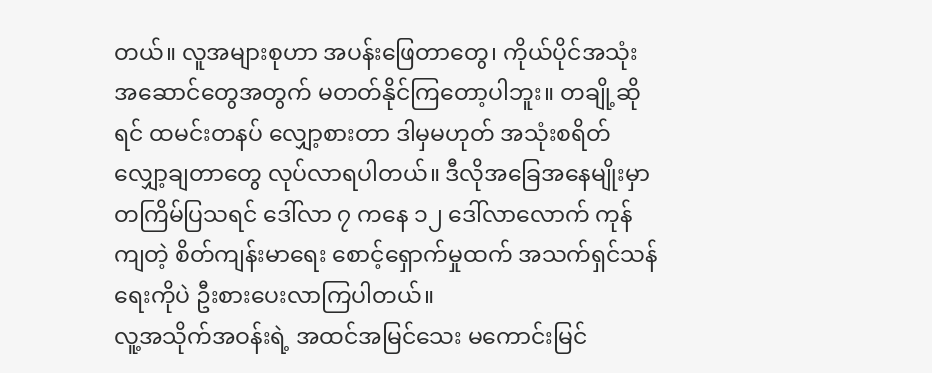တယ်။ လူအများစုဟာ အပန်းဖြေတာတွေ၊ ကိုယ်ပိုင်အသုံးအဆောင်တွေအတွက် မတတ်နိုင်ကြတော့ပါဘူး။ တချို့ဆိုရင် ထမင်းတနပ် လျှော့စားတာ ဒါမှမဟုတ် အသုံးစရိတ် လျှော့ချတာတွေ လုပ်လာရပါတယ်။ ဒီလိုအခြေအနေမျိုးမှာ တကြိမ်ပြသရင် ဒေါ်လာ ၇ ကနေ ၁၂ ဒေါ်လာလောက် ကုန်ကျတဲ့ စိတ်ကျန်းမာရေး စောင့်ရှောက်မှုထက် အသက်ရှင်သန်ရေးကိုပဲ ဦးစားပေးလာကြပါတယ်။
လူ့အသိုက်အဝန်းရဲ့ အထင်အမြင်သေး မကောင်းမြင်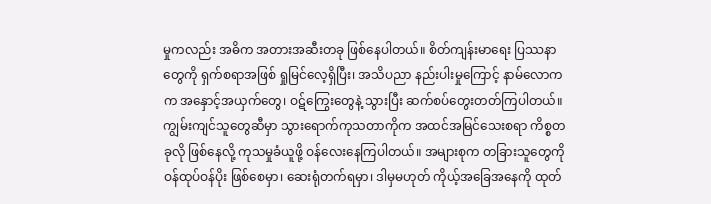မှုကလည်း အဓိက အတားအဆီးတခု ဖြစ်နေပါတယ်။ စိတ်ကျန်းမာရေး ပြဿနာတွေကို ရှက်စရာအဖြစ် ရှုမြင်လေ့ရှိပြီး၊ အသိပညာ နည်းပါးမှုကြောင့် နာမ်လောကက အနှောင့်အယှက်တွေ၊ ဝဋ်ကြွေးတွေနဲ့ သွားပြီး ဆက်စပ်တွေးတတ်ကြပါတယ်။ ကျွမ်းကျင်သူတွေဆီမှာ သွားရောက်ကုသတာကိုက အထင်အမြင်သေးစရာ ကိစ္စတခုလို ဖြစ်နေလို့ ကုသမှုခံယူဖို့ ဝန်လေးနေကြပါတယ်။ အများစုက တခြားသူတွေကို ဝန်ထုပ်ဝန်ပိုး ဖြစ်စေမှာ၊ ဆေးရုံတက်ရမှာ၊ ဒါမှမဟုတ် ကိုယ့်အခြေအနေကို ထုတ်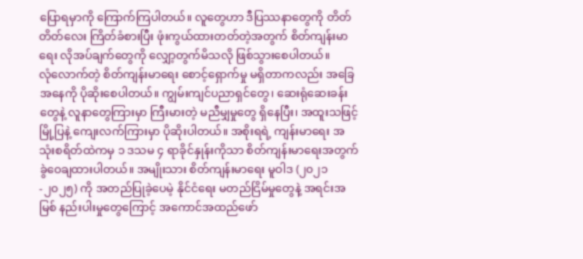ပြောရမှာကို ကြောက်ကြပါတယ်။ လူတွေဟာ ဒီပြဿနာတွေကို တိတ်တိတ်လေး ကြိတ်ခံစားပြီး ဖုံးကွယ်ထားတတ်တဲ့အတွက် စိတ်ကျန်းမာရေး လိုအပ်ချက်တွေကို လျှော့တွက်မိသလို ဖြစ်သွားစေပါတယ်။
လုံလောက်တဲ့ စိတ်ကျန်းမာရေး စောင့်ရှောက်မှု မရှိတာကလည်း အခြေအနေကို ပိုဆိုးစေပါတယ်။ ကျွမ်းကျင်ပညာရှင်တွေ၊ ဆေးရုံဆေးခန်းတွေနဲ့ လူနာတွေကြားမှာ ကြီးမားတဲ့ မညီမျှမှုတွေ ရှိနေပြီး၊ အထူးသဖြင့် မြို့ပြနဲ့ ကျေးလက်ကြားမှာ ပိုဆိုးပါတယ်။ အစိုးရရဲ့ ကျန်းမာရေး အသုံးစရိတ်ထဲကမှ ၁ ဒသမ ၄ ရာခိုင်နှုန်းကိုသာ စိတ်ကျန်းမာရေးအတွက် ခွဲဝေချထားပါတယ်။ အမျိုးသား စိတ်ကျန်းမာရေး မူဝါဒ (၂၀၂၁-၂၀၂၅) ကို အတည်ပြုခဲ့ပေမဲ့ နိုင်ငံရေး မတည်ငြိမ်မှုတွေနဲ့ အရင်းအမြစ် နည်းပါးမှုတွေကြောင့် အကောင်အထည်ဖော်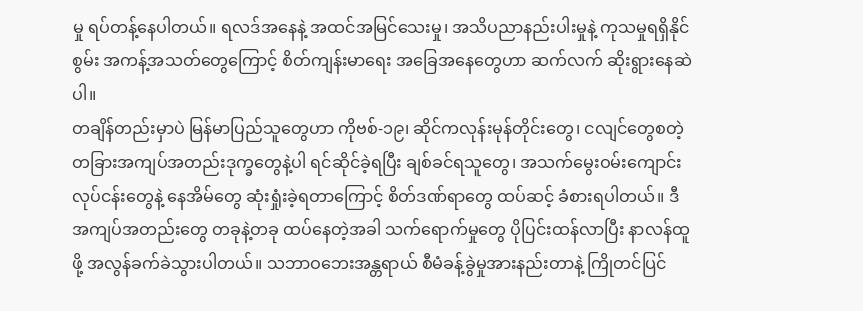မှု ရပ်တန့်နေပါတယ်။ ရလဒ်အနေနဲ့ အထင်အမြင်သေးမှု၊ အသိပညာနည်းပါးမှုနဲ့ ကုသမှုရရှိနိုင်စွမ်း အကန့်အသတ်တွေကြောင့် စိတ်ကျန်းမာရေး အခြေအနေတွေဟာ ဆက်လက် ဆိုးရွားနေဆဲပါ။
တချိန်တည်းမှာပဲ မြန်မာပြည်သူတွေဟာ ကိုဗစ်-၁၉၊ ဆိုင်ကလုန်းမုန်တိုင်းတွေ၊ ငလျင်တွေစတဲ့ တခြားအကျပ်အတည်းဒုက္ခတွေနဲ့ပါ ရင်ဆိုင်ခဲ့ရပြီး ချစ်ခင်ရသူတွေ၊ အသက်မွေးဝမ်းကျောင်း လုပ်ငန်းတွေနဲ့ နေအိမ်တွေ ဆုံးရှုံးခဲ့ရတာကြောင့် စိတ်ဒဏ်ရာတွေ ထပ်ဆင့် ခံစားရပါတယ်။ ဒီအကျပ်အတည်းတွေ တခုနဲ့တခု ထပ်နေတဲ့အခါ သက်ရောက်မှုတွေ ပိုပြင်းထန်လာပြီး နာလန်ထူဖို့ အလွန်ခက်ခဲသွားပါတယ်။ သဘာဝဘေးအန္တရာယ် စီမံခန့်ခွဲမှုအားနည်းတာနဲ့ ကြိုတင်ပြင်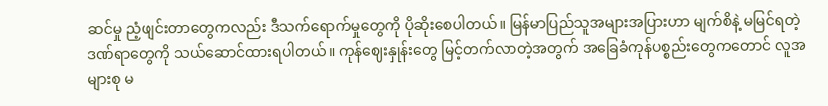ဆင်မှု ညံ့ဖျင်းတာတွေကလည်း ဒီသက်ရောက်မှုတွေကို ပိုဆိုးစေပါတယ်။ မြန်မာပြည်သူအများအပြားဟာ မျက်စိနဲ့ မမြင်ရတဲ့ ဒဏ်ရာတွေကို သယ်ဆောင်ထားရပါတယ်။ ကုန်ဈေးနှုန်းတွေ မြင့်တက်လာတဲ့အတွက် အခြေခံကုန်ပစ္စည်းတွေကတောင် လူအများစု မ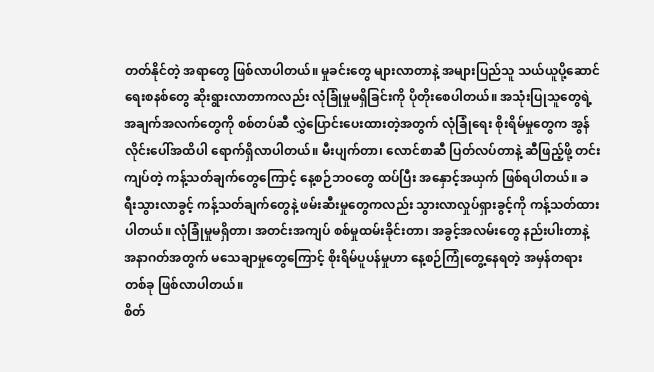တတ်နိုင်တဲ့ အရာတွေ ဖြစ်လာပါတယ်။ မှုခင်းတွေ များလာတာနဲ့ အများပြည်သူ သယ်ယူပို့ဆောင်ရေးစနစ်တွေ ဆိုးရွားလာတာကလည်း လုံခြုံမှုမရှိခြင်းကို ပိုတိုးစေပါတယ်။ အသုံးပြုသူတွေရဲ့ အချက်အလက်တွေကို စစ်တပ်ဆီ လွှဲပြောင်းပေးထားတဲ့အတွက် လုံခြုံရေး စိုးရိမ်မှုတွေက အွန်လိုင်းပေါ်အထိပါ ရောက်ရှိလာပါတယ်။ မီးပျက်တာ၊ လောင်စာဆီ ပြတ်လပ်တာနဲ့ ဆီဖြည့်ဖို့ တင်းကျပ်တဲ့ ကန့်သတ်ချက်တွေကြောင့် နေ့စဉ်ဘဝတွေ ထပ်ပြီး အနှောင့်အယှက် ဖြစ်ရပါတယ်။ ခရီးသွားလာခွင့် ကန့်သတ်ချက်တွေနဲ့ ဖမ်းဆီးမှုတွေကလည်း သွားလာလှုပ်ရှားခွင့်ကို ကန့်သတ်ထားပါတယ်။ လုံခြုံမှုမရှိတာ၊ အတင်းအကျပ် စစ်မှုထမ်းခိုင်းတာ၊ အခွင့်အလမ်းတွေ နည်းပါးတာနဲ့ အနာဂတ်အတွက် မသေချာမှုတွေကြောင့် စိုးရိမ်ပူပန်မှုဟာ နေ့စဉ်ကြုံတွေ့နေရတဲ့ အမှန်တရားတစ်ခု ဖြစ်လာပါတယ်။
စိတ်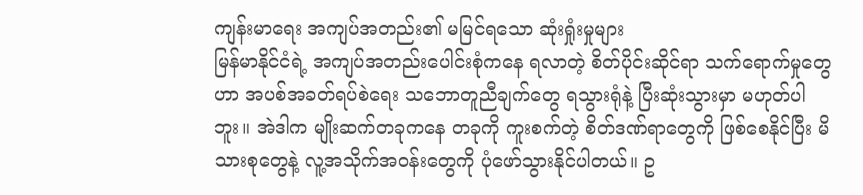ကျန်းမာရေး အကျပ်အတည်း၏ မမြင်ရသော ဆုံးရှုံးမှုများ
မြန်မာနိုင်ငံရဲ့ အကျပ်အတည်းပေါင်းစုံကနေ ရလာတဲ့ စိတ်ပိုင်းဆိုင်ရာ သက်ရောက်မှုတွေဟာ အပစ်အခတ်ရပ်စဲရေး သဘောတူညီချက်တွေ ရသွားရုံနဲ့ ပြီးဆုံးသွားမှာ မဟုတ်ပါဘူး။ အဲဒါက မျိုးဆက်တခုကနေ တခုကို ကူးစက်တဲ့ စိတ်ဒဏ်ရာတွေကို ဖြစ်စေနိုင်ပြီး မိသားစုတွေနဲ့ လူ့အသိုက်အဝန်းတွေကို ပုံဖော်သွားနိုင်ပါတယ်။ ဥ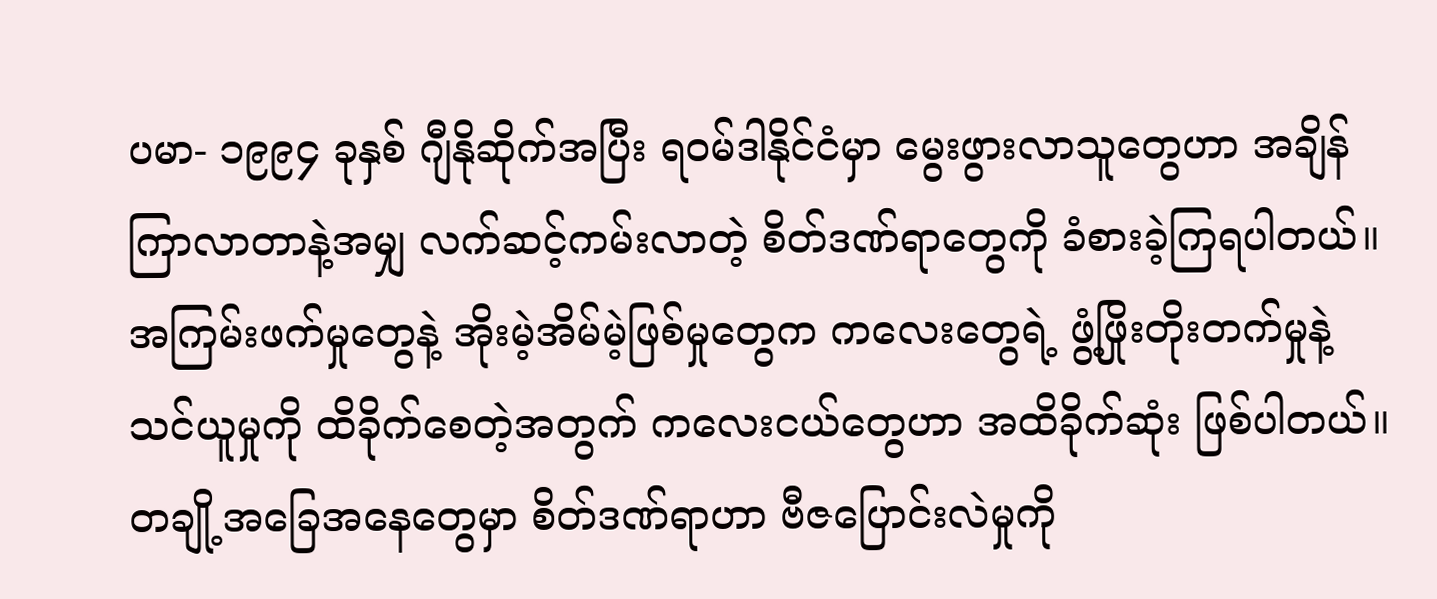ပမာ- ၁၉၉၄ ခုနှစ် ဂျီနိုဆိုက်အပြီး ရဝမ်ဒါနိုင်ငံမှာ မွေးဖွားလာသူတွေဟာ အချိန်ကြာလာတာနဲ့အမျှ လက်ဆင့်ကမ်းလာတဲ့ စိတ်ဒဏ်ရာတွေကို ခံစားခဲ့ကြရပါတယ်။ အကြမ်းဖက်မှုတွေနဲ့ အိုးမဲ့အိမ်မဲ့ဖြစ်မှုတွေက ကလေးတွေရဲ့ ဖွံ့ဖြိုးတိုးတက်မှုနဲ့ သင်ယူမှုကို ထိခိုက်စေတဲ့အတွက် ကလေးငယ်တွေဟာ အထိခိုက်ဆုံး ဖြစ်ပါတယ်။ တချို့အခြေအနေတွေမှာ စိတ်ဒဏ်ရာဟာ ဗီဇပြောင်းလဲမှုကို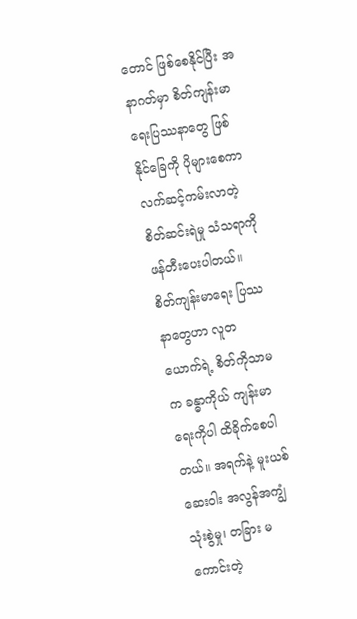တောင် ဖြစ်စေနိုင်ပြီး အနာဂတ်မှာ စိတ်ကျန်းမာရေးပြဿနာတွေ ဖြစ်နိုင်ခြေကို ပိုများစေကာ လက်ဆင့်ကမ်းလာတဲ့ စိတ်ဆင်းရဲမှု သံသရာကို ဖန်တီးပေးပါတယ်။
စိတ်ကျန်းမာရေး ပြဿနာတွေဟာ လူတယောက်ရဲ့ စိတ်ကိုသာမက ခန္ဓာကိုယ် ကျန်းမာရေးကိုပါ ထိခိုက်စေပါတယ်။ အရက်နဲ့ မူးယစ်ဆေးဝါး အလွန်အကျွံ သုံးစွဲမှု၊ တခြား မကောင်းတဲ့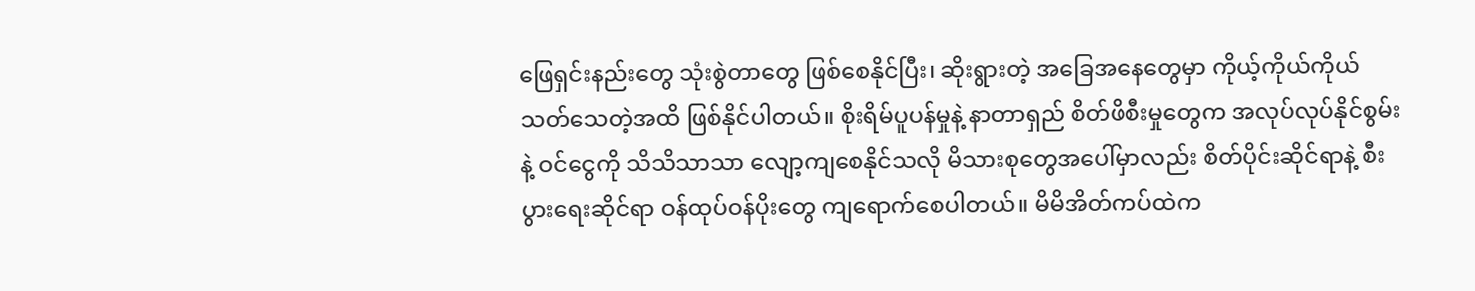ဖြေရှင်းနည်းတွေ သုံးစွဲတာတွေ ဖြစ်စေနိုင်ပြီး၊ ဆိုးရွားတဲ့ အခြေအနေတွေမှာ ကိုယ့်ကိုယ်ကိုယ် သတ်သေတဲ့အထိ ဖြစ်နိုင်ပါတယ်။ စိုးရိမ်ပူပန်မှုနဲ့ နာတာရှည် စိတ်ဖိစီးမှုတွေက အလုပ်လုပ်နိုင်စွမ်းနဲ့ ဝင်ငွေကို သိသိသာသာ လျော့ကျစေနိုင်သလို မိသားစုတွေအပေါ်မှာလည်း စိတ်ပိုင်းဆိုင်ရာနဲ့ စီးပွားရေးဆိုင်ရာ ဝန်ထုပ်ဝန်ပိုးတွေ ကျရောက်စေပါတယ်။ မိမိအိတ်ကပ်ထဲက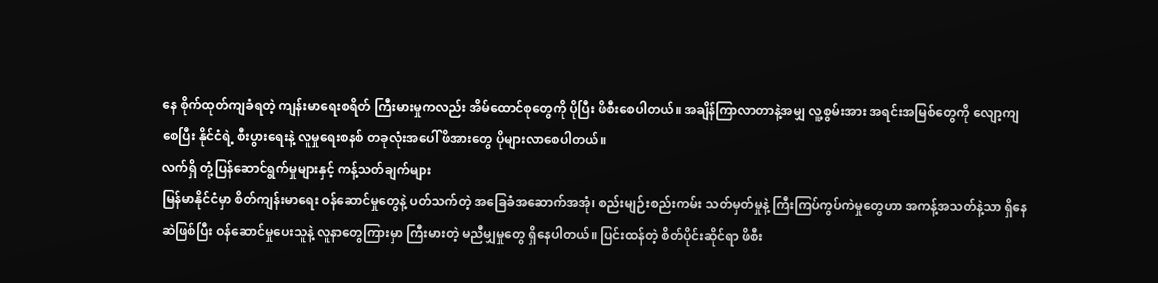နေ စိုက်ထုတ်ကျခံရတဲ့ ကျန်းမာရေးစရိတ် ကြီးမားမှုကလည်း အိမ်ထောင်စုတွေကို ပိုပြီး ဖိစီးစေပါတယ်။ အချိန်ကြာလာတာနဲ့အမျှ လူ့စွမ်းအား အရင်းအမြစ်တွေကို လျော့ကျစေပြီး နိုင်ငံရဲ့ စီးပွားရေးနဲ့ လူမှုရေးစနစ် တခုလုံးအပေါ် ဖိအားတွေ ပိုများလာစေပါတယ်။
လက်ရှိ တုံ့ပြန်ဆောင်ရွက်မှုများနှင့် ကန့်သတ်ချက်များ
မြန်မာနိုင်ငံမှာ စိတ်ကျန်းမာရေး ဝန်ဆောင်မှုတွေနဲ့ ပတ်သက်တဲ့ အခြေခံအဆောက်အအုံ၊ စည်းမျဉ်းစည်းကမ်း သတ်မှတ်မှုနဲ့ ကြီးကြပ်ကွပ်ကဲမှုတွေဟာ အကန့်အသတ်နဲ့သာ ရှိနေဆဲဖြစ်ပြီး ဝန်ဆောင်မှုပေးသူနဲ့ လူနာတွေကြားမှာ ကြီးမားတဲ့ မညီမျှမှုတွေ ရှိနေပါတယ်။ ပြင်းထန်တဲ့ စိတ်ပိုင်းဆိုင်ရာ ဖိစီး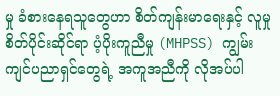မှု ခံစားနေရသူတွေဟာ စိတ်ကျန်းမာရေးနှင့် လူမှုစိတ်ပိုင်းဆိုင်ရာ ပံ့ပိုးကူညီမှု (MHPSS) ကျွမ်းကျင်ပညာရှင်တွေရဲ့ အကူအညီကို လိုအပ်ပါ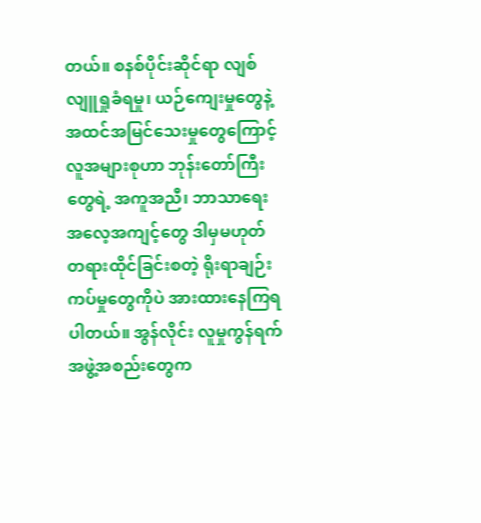တယ်။ စနစ်ပိုင်းဆိုင်ရာ လျစ်လျူရှုခံရမှု၊ ယဉ်ကျေးမှုတွေနဲ့ အထင်အမြင်သေးမှုတွေကြောင့် လူအများစုဟာ ဘုန်းတော်ကြီးတွေရဲ့ အကူအညီ၊ ဘာသာရေး အလေ့အကျင့်တွေ ဒါမှမဟုတ် တရားထိုင်ခြင်းစတဲ့ ရိုးရာချဉ်းကပ်မှုတွေကိုပဲ အားထားနေကြရပါတယ်။ အွန်လိုင်း လူမှုကွန်ရက် အဖွဲ့အစည်းတွေက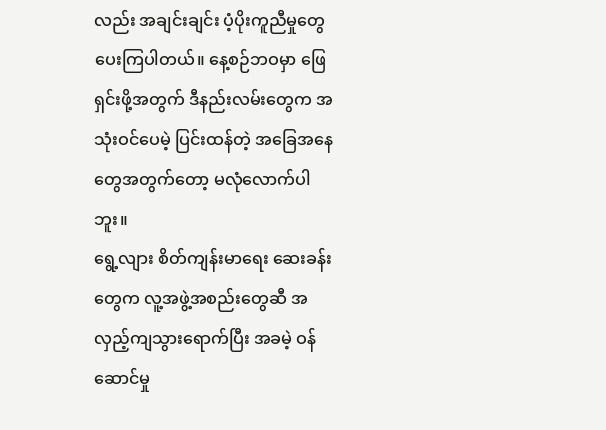လည်း အချင်းချင်း ပံ့ပိုးကူညီမှုတွေ ပေးကြပါတယ်။ နေ့စဉ်ဘဝမှာ ဖြေရှင်းဖို့အတွက် ဒီနည်းလမ်းတွေက အသုံးဝင်ပေမဲ့ ပြင်းထန်တဲ့ အခြေအနေတွေအတွက်တော့ မလုံလောက်ပါဘူး။
ရွေ့လျား စိတ်ကျန်းမာရေး ဆေးခန်းတွေက လူ့အဖွဲ့အစည်းတွေဆီ အလှည့်ကျသွားရောက်ပြီး အခမဲ့ ဝန်ဆောင်မှု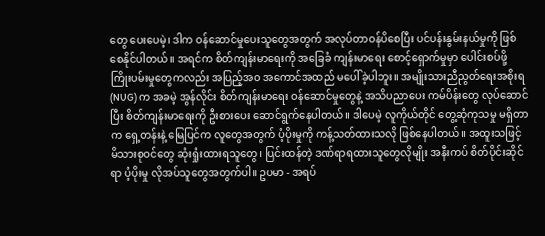တွေ ပေးပေမဲ့၊ ဒါက ဝန်ဆောင်မှုပေးသူတွေအတွက် အလုပ်တာဝန်ပိစေပြီး ပင်ပန်းနွမ်းနယ်မှုကို ဖြစ်စေနိုင်ပါတယ်။ အရင်က စိတ်ကျန်းမာရေးကို အခြေခံ ကျန်းမာရေး စောင့်ရှောက်မှုမှာ ပေါင်းစပ်ဖို့ ကြိုးပမ်းမှုတွေကလည်း အပြည့်အဝ အကောင်အထည် မပေါ်ခဲ့ပါဘူး။ အမျိုးသားညီညွတ်ရေးအစိုးရ (NUG) က အခမဲ့ အွန်လိုင်း စိတ်ကျန်းမာရေး ဝန်ဆောင်မှုတွေနဲ့ အသိပညာပေး ကမ်ပိန်းတွေ လုပ်ဆောင်ပြီး စိတ်ကျန်းမာရေးကို ဦးစားပေး ဆောင်ရွက်နေပါတယ်။ ဒါပေမဲ့ လူကိုယ်တိုင် တွေ့ဆုံကုသမှု မရှိတာက ရှေ့တန်းနဲ့ မြေပြင်က လူတွေအတွက် ပံ့ပိုးမှုကို ကန့်သတ်ထားသလို ဖြစ်နေပါတယ်။ အထူးသဖြင့် မိသားစုဝင်တွေ ဆုံးရှုံးထားရသူတွေ၊ ပြင်းထန်တဲ့ ဒဏ်ရာရထားသူတွေလိုမျိုး အနီးကပ် စိတ်ပိုင်းဆိုင်ရာ ပံ့ပိုးမှု လိုအပ်သူတွေအတွက်ပါ။ ဥပမာ - အရပ်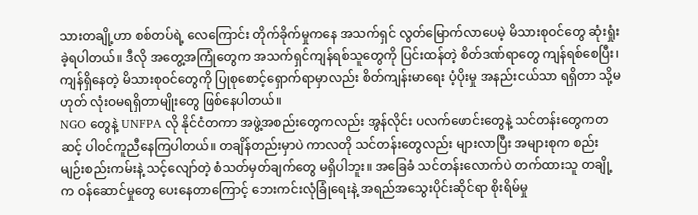သားတချို့ဟာ စစ်တပ်ရဲ့ လေကြောင်း တိုက်ခိုက်မှုကနေ အသက်ရှင် လွတ်မြောက်လာပေမဲ့ မိသားစုဝင်တွေ ဆုံးရှုံးခဲ့ရပါတယ်။ ဒီလို အတွေ့အကြုံတွေက အသက်ရှင်ကျန်ရစ်သူတွေကို ပြင်းထန်တဲ့ စိတ်ဒဏ်ရာတွေ ကျန်ရစ်စေပြီး၊ ကျန်ရှိနေတဲ့ မိသားစုဝင်တွေကို ပြုစုစောင့်ရှောက်ရာမှာလည်း စိတ်ကျန်းမာရေး ပံ့ပိုးမှု အနည်းငယ်သာ ရရှိတာ သို့မဟုတ် လုံးဝမရရှိတာမျိုးတွေ ဖြစ်နေပါတယ်။
NGO တွေနဲ့ UNFPA လို နိုင်ငံတကာ အဖွဲ့အစည်းတွေကလည်း အွန်လိုင်း ပလက်ဖောင်းတွေနဲ့ သင်တန်းတွေကတဆင့် ပါဝင်ကူညီနေကြပါတယ်။ တချိန်တည်းမှာပဲ ကာလတို သင်တန်းတွေလည်း များလာပြီး အများစုက စည်းမျဉ်းစည်းကမ်းနဲ့ သင့်လျော်တဲ့ စံသတ်မှတ်ချက်တွေ မရှိပါဘူး။ အခြေခံ သင်တန်းလောက်ပဲ တက်ထားသူ တချို့က ဝန်ဆောင်မှုတွေ ပေးနေတာကြောင့် ဘေးကင်းလုံခြုံရေးနဲ့ အရည်အသွေးပိုင်းဆိုင်ရာ စိုးရိမ်မှု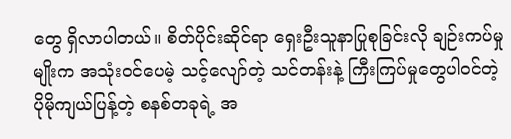တွေ ရှိလာပါတယ်။ စိတ်ပိုင်းဆိုင်ရာ ရှေးဦးသူနာပြုစုခြင်းလို ချဉ်းကပ်မှုမျိုးက အသုံးဝင်ပေမဲ့ သင့်လျော်တဲ့ သင်တန်းနဲ့ ကြီးကြပ်မှုတွေပါဝင်တဲ့ ပိုမိုကျယ်ပြန့်တဲ့ စနစ်တခုရဲ့ အ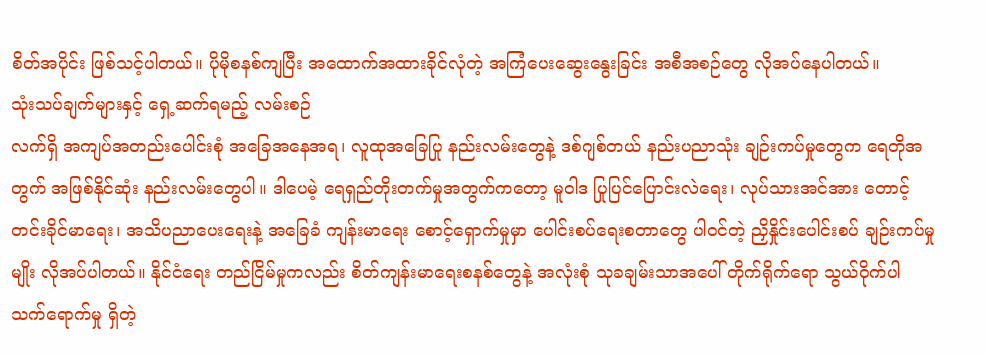စိတ်အပိုင်း ဖြစ်သင့်ပါတယ်။ ပိုမိုစနစ်ကျပြီး အထောက်အထားခိုင်လုံတဲ့ အကြံပေးဆွေးနွေးခြင်း အစီအစဉ်တွေ လိုအပ်နေပါတယ်။
သုံးသပ်ချက်များနှင့် ရှေ့ဆက်ရမည့် လမ်းစဉ်
လက်ရှိ အကျပ်အတည်းပေါင်းစုံ အခြေအနေအရ၊ လူထုအခြေပြု နည်းလမ်းတွေနဲ့ ဒစ်ဂျစ်တယ် နည်းပညာသုံး ချဉ်းကပ်မှုတွေက ရေတိုအတွက် အဖြစ်နိုင်ဆုံး နည်းလမ်းတွေပါ။ ဒါပေမဲ့ ရေရှည်တိုးတက်မှုအတွက်ကတော့ မူဝါဒ ပြုပြင်ပြောင်းလဲရေး၊ လုပ်သားအင်အား တောင့်တင်းခိုင်မာရေး၊ အသိပညာပေးရေးနဲ့ အခြေခံ ကျန်းမာရေး စောင့်ရှောက်မှုမှာ ပေါင်းစပ်ရေးစတာတွေ ပါဝင်တဲ့ ညှိနှိုင်းပေါင်းစပ် ချဉ်းကပ်မှုမျိုး လိုအပ်ပါတယ်။ နိုင်ငံရေး တည်ငြိမ်မှုကလည်း စိတ်ကျန်းမာရေးစနစ်တွေနဲ့ အလုံးစုံ သုခချမ်းသာအပေါ် တိုက်ရိုက်ရော သွယ်ဝိုက်ပါ သက်ရောက်မှု ရှိတဲ့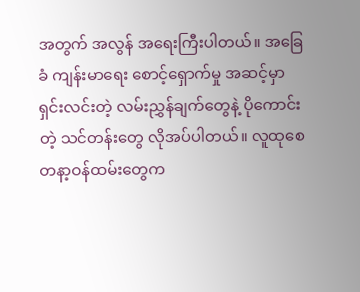အတွက် အလွန် အရေးကြီးပါတယ်။ အခြေခံ ကျန်းမာရေး စောင့်ရှောက်မှု အဆင့်မှာ ရှင်းလင်းတဲ့ လမ်းညွှန်ချက်တွေနဲ့ ပိုကောင်းတဲ့ သင်တန်းတွေ လိုအပ်ပါတယ်။ လူထုစေတနာ့ဝန်ထမ်းတွေက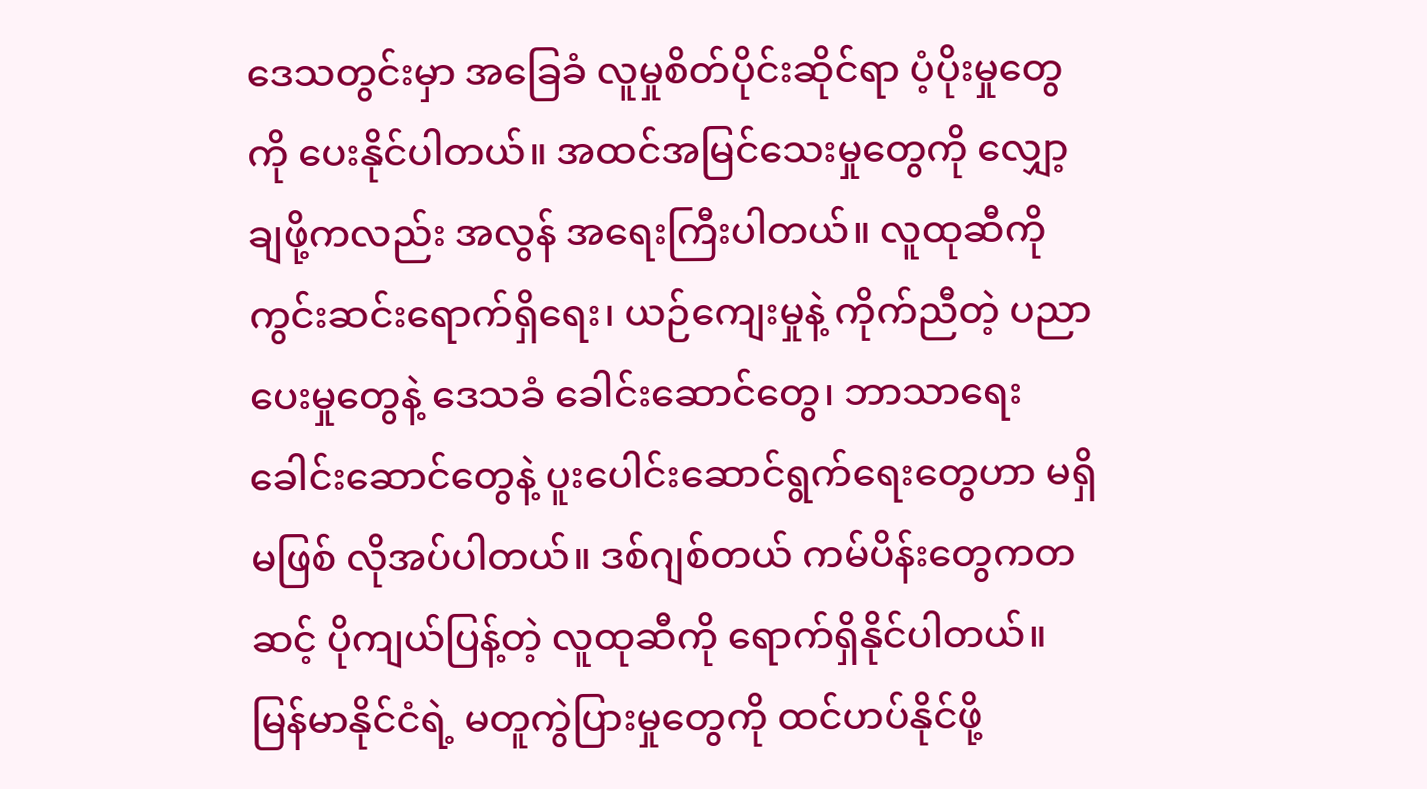ဒေသတွင်းမှာ အခြေခံ လူမှုစိတ်ပိုင်းဆိုင်ရာ ပံ့ပိုးမှုတွေကို ပေးနိုင်ပါတယ်။ အထင်အမြင်သေးမှုတွေကို လျှော့ချဖို့ကလည်း အလွန် အရေးကြီးပါတယ်။ လူထုဆီကို ကွင်းဆင်းရောက်ရှိရေး၊ ယဉ်ကျေးမှုနဲ့ ကိုက်ညီတဲ့ ပညာပေးမှုတွေနဲ့ ဒေသခံ ခေါင်းဆောင်တွေ၊ ဘာသာရေး ခေါင်းဆောင်တွေနဲ့ ပူးပေါင်းဆောင်ရွက်ရေးတွေဟာ မရှိမဖြစ် လိုအပ်ပါတယ်။ ဒစ်ဂျစ်တယ် ကမ်ပိန်းတွေကတဆင့် ပိုကျယ်ပြန့်တဲ့ လူထုဆီကို ရောက်ရှိနိုင်ပါတယ်။ မြန်မာနိုင်ငံရဲ့ မတူကွဲပြားမှုတွေကို ထင်ဟပ်နိုင်ဖို့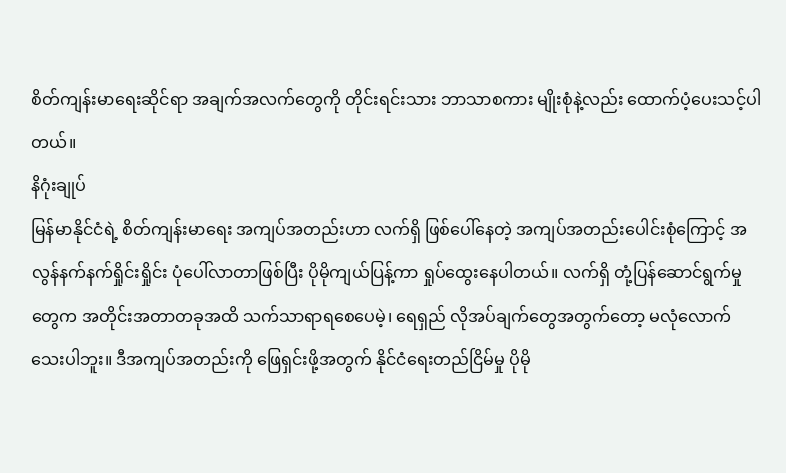စိတ်ကျန်းမာရေးဆိုင်ရာ အချက်အလက်တွေကို တိုင်းရင်းသား ဘာသာစကား မျိုးစုံနဲ့လည်း ထောက်ပံ့ပေးသင့်ပါတယ်။
နိဂုံးချုပ်
မြန်မာနိုင်ငံရဲ့ စိတ်ကျန်းမာရေး အကျပ်အတည်းဟာ လက်ရှိ ဖြစ်ပေါ်နေတဲ့ အကျပ်အတည်းပေါင်းစုံကြောင့် အလွန်နက်နက်ရှိုင်းရှိုင်း ပုံပေါ်လာတာဖြစ်ပြီး ပိုမိုကျယ်ပြန့်ကာ ရှုပ်ထွေးနေပါတယ်။ လက်ရှိ တုံ့ပြန်ဆောင်ရွက်မှုတွေက အတိုင်းအတာတခုအထိ သက်သာရာရစေပေမဲ့၊ ရေရှည် လိုအပ်ချက်တွေအတွက်တော့ မလုံလောက်သေးပါဘူး။ ဒီအကျပ်အတည်းကို ဖြေရှင်းဖို့အတွက် နိုင်ငံရေးတည်ငြိမ်မှု ပိုမို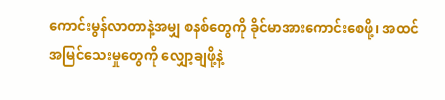ကောင်းမွန်လာတာနဲ့အမျှ စနစ်တွေကို ခိုင်မာအားကောင်းစေဖို့၊ အထင်အမြင်သေးမှုတွေကို လျှော့ချဖို့နဲ့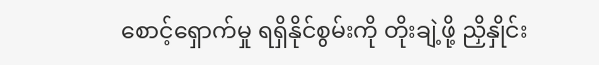စောင့်ရှောက်မှု ရရှိနိုင်စွမ်းကို တိုးချဲ့ဖို့ ညှိနှိုင်း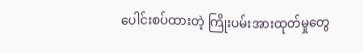ပေါင်းစပ်ထားတဲ့ ကြိုးပမ်းအားထုတ်မှုတွေ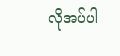လိုအပ်ပါ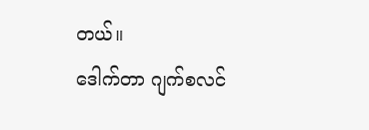တယ်။
ဒေါက်တာ ဂျက်စလင်